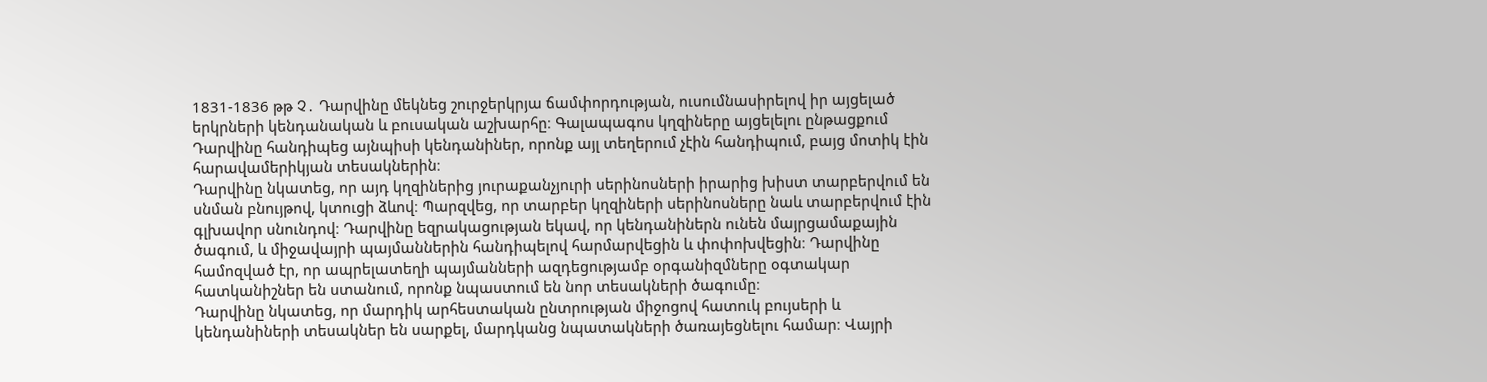1831-1836 թթ Չ․ Դարվինը մեկնեց շուրջերկրյա ճամփորդության, ուսումնասիրելով իր այցելած երկրների կենդանական և բուսական աշխարհը։ Գալապագոս կղզիները այցելելու ընթացքում Դարվինը հանդիպեց այնպիսի կենդանիներ, որոնք այլ տեղերում չէին հանդիպում, բայց մոտիկ էին հարավամերիկյան տեսակներին։
Դարվինը նկատեց, որ այդ կղզիներից յուրաքանչյուրի սերինոսների իրարից խիստ տարբերվում են սնման բնույթով, կտուցի ձևով։ Պարզվեց, որ տարբեր կղզիների սերինոսները նաև տարբերվում էին գլխավոր սնունդով։ Դարվինը եզրակացության եկավ, որ կենդանիներն ունեն մայրցամաքային ծագում, և միջավայրի պայմաններին հանդիպելով հարմարվեցին և փոփոխվեցին։ Դարվինը համոզված էր, որ ապրելատեղի պայմանների ազդեցությամբ օրգանիզմները օգտակար հատկանիշներ են ստանում, որոնք նպաստում են նոր տեսակների ծագումը։
Դարվինը նկատեց, որ մարդիկ արհեստական ընտրության միջոցով հատուկ բույսերի և կենդանիների տեսակներ են սարքել, մարդկանց նպատակների ծառայեցնելու համար։ Վայրի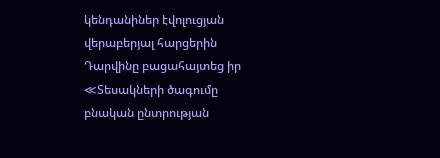կենդանիներ էվոլուցյան վերաբերյալ հարցերին Դարվինը բացահայտեց իր ≪Տեսակների ծագումը բնական ընտրության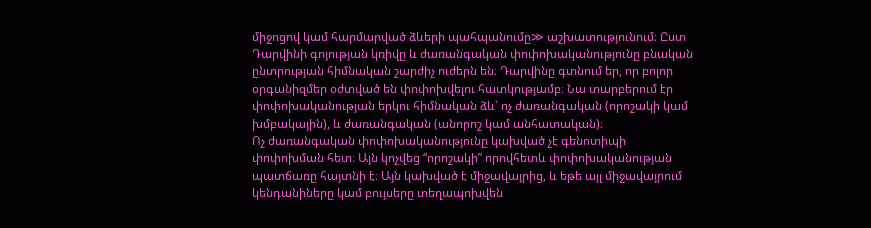միջոցով կամ հարմարված ձևերի պահպանումը≫ աշխատությունում։ Ըստ Դարվինի գոյության կռիվը և ժառանգական փոփոխականությունը բնական ընտրության հիմնական շարժիչ ուժերն են։ Դարվինը գտնում եր, որ բոլոր օրգանիզմեր օժտված են փոփոխվելու հատկությամբ։ Նա տարբերում էր փոփոխականության երկու հիմնական ձև՝ ոչ ժառանգական (որոշակի կամ խմբակային), և ժառանգական (անորոշ կամ անհատական)։
Ոչ ժառանգական փոփոխականությունը կախված չէ գենոտիպի փոփոխման հետ։ Այն կոչվեց “որոշակի” որովհետև փոփոխականության պատճառը հայտնի է։ Այն կախված է միջավայրից, և եթե այլ միջավայրում կենդանիները կամ բույսերը տեղապոխվեն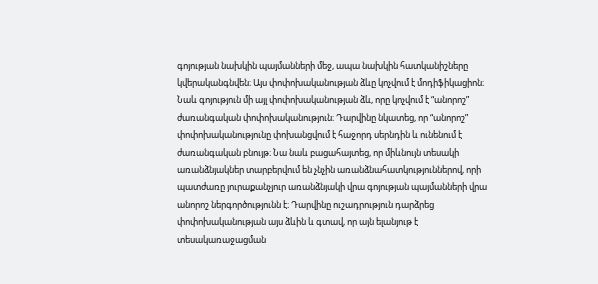գոյության նախկին պայմանների մեջ, ապա նախկին հատկանիշները կվերականգնվեն։ Այս փոփոխականության ձևը կոչվում է մոդիֆիկացիոն։
Նաև գոյություն մի այլ փոփոխականության ձև, որը կոչվում է “անորոշ” ժառանգական փոփոխականություն։ Դարվինը նկատեց, որ “անորոշ” փոփոխականությունը փոխանցվում է հաջորդ սերնդին և ունենում է ժառանգական բնույթ։ Նա նաև բացահայտեց, որ միևնույն տեսակի առանձնյակներ տարբերվում են չնչին առանձնահատկություններով, որի պատժառը յուրաքանչյուր առանձնյակի վրա գոյության պայմանների վրա անորոշ ներգործությունն է։ Դարվինը ուշադրություն դարձրեց փոփոխականության այս ձևին և գտավ, որ այն ելանյութ է տեսակառաջացման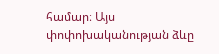համար։ Այս փոփոխականության ձևը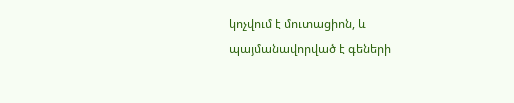կոչվում է մուտացիոն, և պայմանավորված է գեների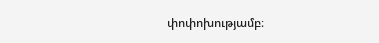փոփոխությամբ։